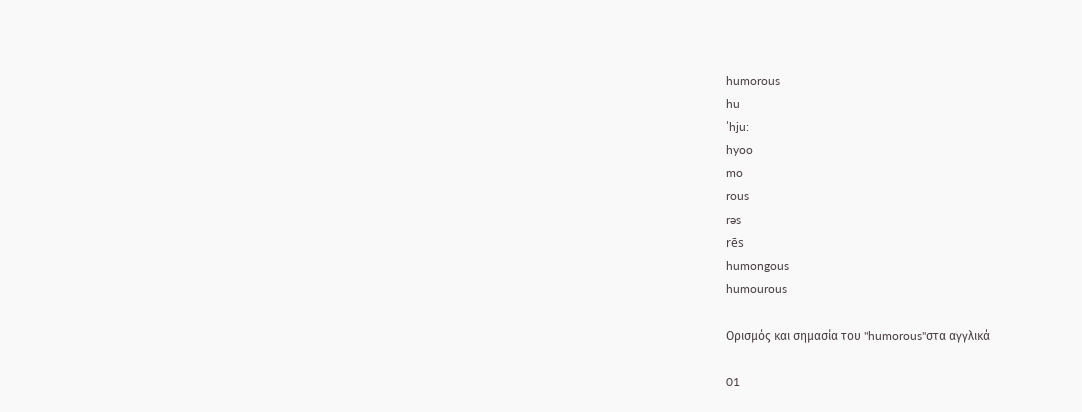humorous
hu
ˈhju:
hyoo
mo
rous
rəs
rēs
humongous
humourous

Ορισμός και σημασία του "humorous"στα αγγλικά

01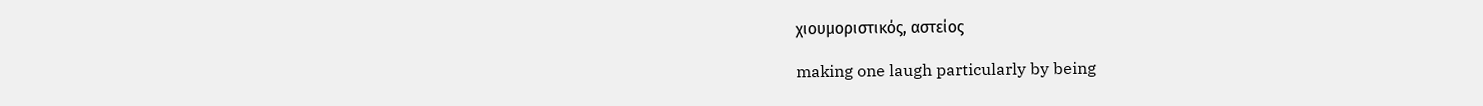χιουμοριστικός, αστείος

making one laugh particularly by being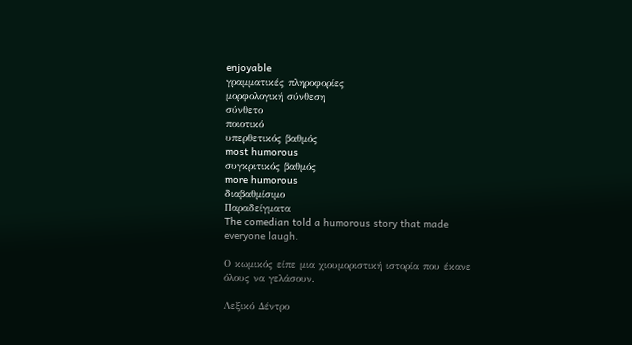enjoyable
γραμματικές πληροφορίες
μορφολογική σύνθεση
σύνθετο
ποιοτικό
υπερθετικός βαθμός
most humorous
συγκριτικός βαθμός
more humorous
διαβαθμίσιμο
Παραδείγματα
The comedian told a humorous story that made everyone laugh.

Ο κωμικός είπε μια χιουμοριστική ιστορία που έκανε όλους να γελάσουν.

Λεξικό Δέντρο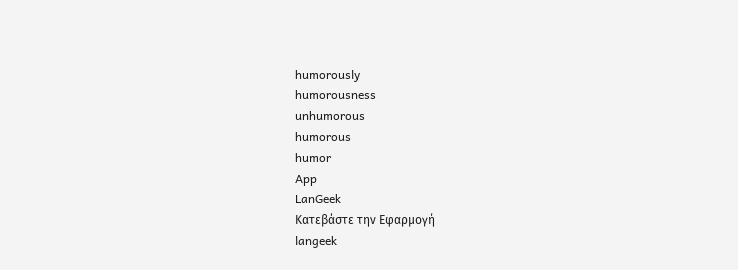humorously
humorousness
unhumorous
humorous
humor
App
LanGeek
Κατεβάστε την Εφαρμογή
langeek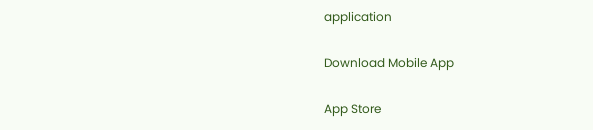application

Download Mobile App

App Store